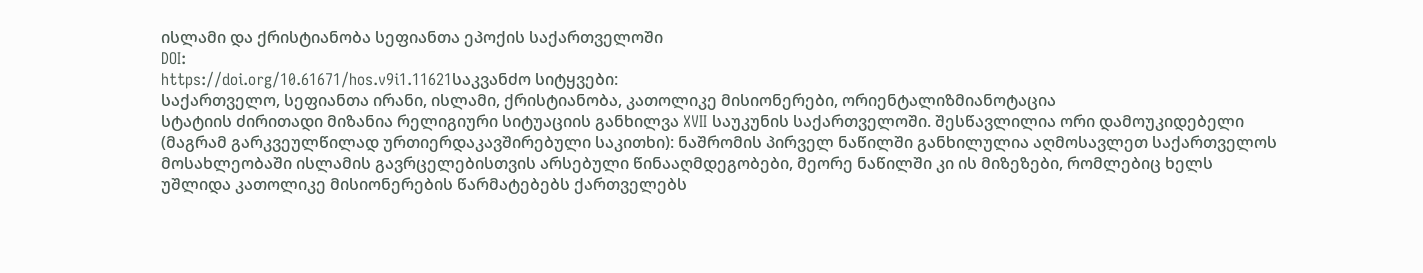ისლამი და ქრისტიანობა სეფიანთა ეპოქის საქართველოში
DOI:
https://doi.org/10.61671/hos.v9i1.11621საკვანძო სიტყვები:
საქართველო, სეფიანთა ირანი, ისლამი, ქრისტიანობა, კათოლიკე მისიონერები, ორიენტალიზმიანოტაცია
სტატიის ძირითადი მიზანია რელიგიური სიტუაციის განხილვა XVII საუკუნის საქართველოში. შესწავლილია ორი დამოუკიდებელი (მაგრამ გარკვეულწილად ურთიერდაკავშირებული საკითხი): ნაშრომის პირველ ნაწილში განხილულია აღმოსავლეთ საქართველოს მოსახლეობაში ისლამის გავრცელებისთვის არსებული წინააღმდეგობები, მეორე ნაწილში კი ის მიზეზები, რომლებიც ხელს უშლიდა კათოლიკე მისიონერების წარმატებებს ქართველებს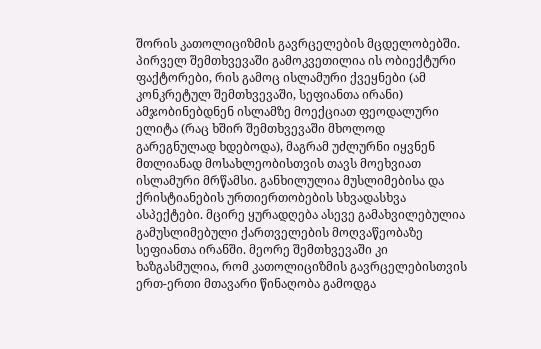შორის კათოლიციზმის გავრცელების მცდელობებში. პირველ შემთხვევაში გამოკვეთილია ის ობიექტური ფაქტორები, რის გამოც ისლამური ქვეყნები (ამ კონკრეტულ შემთხვევაში, სეფიანთა ირანი) ამჯობინებდნენ ისლამზე მოექციათ ფეოდალური ელიტა (რაც ხშირ შემთხვევაში მხოლოდ გარეგნულად ხდებოდა), მაგრამ უძლურნი იყვნენ მთლიანად მოსახლეობისთვის თავს მოეხვიათ ისლამური მრწამსი. განხილულია მუსლიმებისა და ქრისტიანების ურთიერთობების სხვადასხვა ასპექტები. მცირე ყურადღება ასევე გამახვილებულია გამუსლიმებული ქართველების მოღვაწეობაზე სეფიანთა ირანში. მეორე შემთხვევაში კი ხაზგასმულია, რომ კათოლიციზმის გავრცელებისთვის ერთ-ერთი მთავარი წინაღობა გამოდგა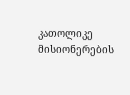კათოლიკე მისიონერების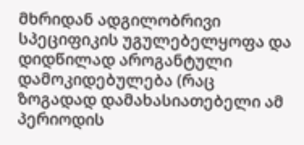მხრიდან ადგილობრივი სპეციფიკის უგულებელყოფა და დიდწილად აროგანტული დამოკიდებულება (რაც ზოგადად დამახასიათებელი ამ პერიოდის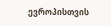ევროპისთვის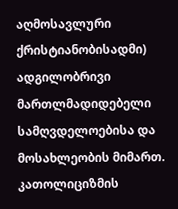აღმოსავლური ქრისტიანობისადმი) ადგილობრივი მართლმადიდებელი სამღვდელოებისა და მოსახლეობის მიმართ. კათოლიციზმის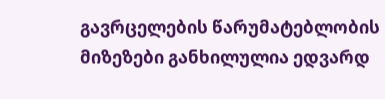გავრცელების წარუმატებლობის მიზეზები განხილულია ედვარდ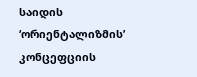საიდის ‘ორიენტალიზმის’ კონცეფციის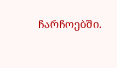ჩარჩოებში.